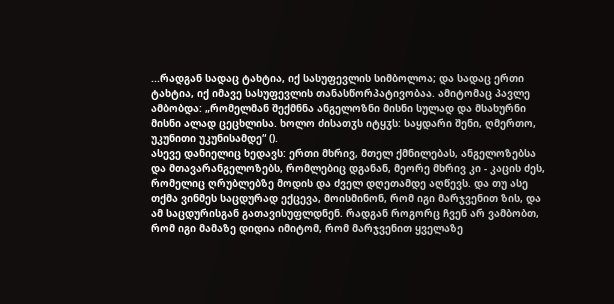...რადგან სადაც ტახტია, იქ სასუფევლის სიმბოლოა; და სადაც ერთი ტახტია, იქ იმავე სასუფევლის თანასწორპატივობაა. ამიტომაც პავლე ამბობდა: „რომელმან შექმნნა ანგელოზნი მისნი სულად და მსახურნი მისნი ალად ცეცხლისა. ხოლო ძისათჳს იტყჳს: საყდარი შენი, ღმერთო, უკუნითი უკუნისამდე“ ().
ასევე დანიელიც ხედავს: ერთი მხრივ, მთელ ქმნილებას, ანგელოზებსა და მთავარანგელოზებს, რომლებიც დგანან, მეორე მხრივ კი - კაცის ძეს, რომელიც ღრუბლებზე მოდის და ძველ დღეთამდე აღწევს. და თუ ასე თქმა ვინმეს საცდურად ექცევა, მოისმინონ, რომ იგი მარჯვენით ზის, და ამ საცდურისგან გათავისუფლდნენ. რადგან როგორც ჩვენ არ ვამბობთ, რომ იგი მამაზე დიდია იმიტომ, რომ მარჯვენით ყველაზე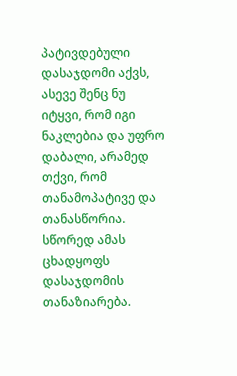პატივდებული დასაჯდომი აქვს, ასევე შენც ნუ იტყვი, რომ იგი ნაკლებია და უფრო დაბალი, არამედ თქვი, რომ თანამოპატივე და თანასწორია. სწორედ ამას ცხადყოფს დასაჯდომის თანაზიარება.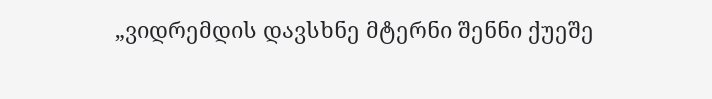„ვიდრემდის დავსხნე მტერნი შენნი ქუეშე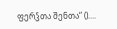ფერჴთა შენთა“ ()....